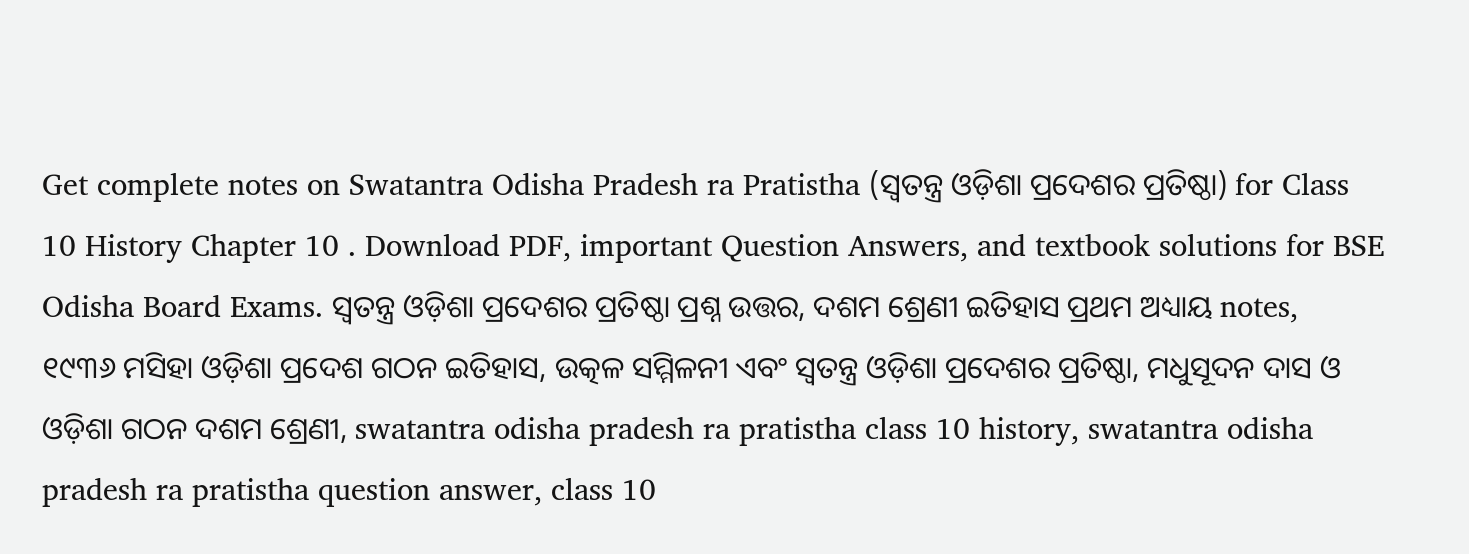Get complete notes on Swatantra Odisha Pradesh ra Pratistha (ସ୍ଵତନ୍ତ୍ର ଓଡ଼ିଶା ପ୍ରଦେଶର ପ୍ରତିଷ୍ଠା) for Class 10 History Chapter 10 . Download PDF, important Question Answers, and textbook solutions for BSE Odisha Board Exams. ସ୍ଵତନ୍ତ୍ର ଓଡ଼ିଶା ପ୍ରଦେଶର ପ୍ରତିଷ୍ଠା ପ୍ରଶ୍ନ ଉତ୍ତର, ଦଶମ ଶ୍ରେଣୀ ଇତିହାସ ପ୍ରଥମ ଅଧ୍ୟାୟ notes, ୧୯୩୬ ମସିହା ଓଡ଼ିଶା ପ୍ରଦେଶ ଗଠନ ଇତିହାସ, ଉତ୍କଳ ସମ୍ମିଳନୀ ଏବଂ ସ୍ଵତନ୍ତ୍ର ଓଡ଼ିଶା ପ୍ରଦେଶର ପ୍ରତିଷ୍ଠା, ମଧୁସୂଦନ ଦାସ ଓ ଓଡ଼ିଶା ଗଠନ ଦଶମ ଶ୍ରେଣୀ, swatantra odisha pradesh ra pratistha class 10 history, swatantra odisha pradesh ra pratistha question answer, class 10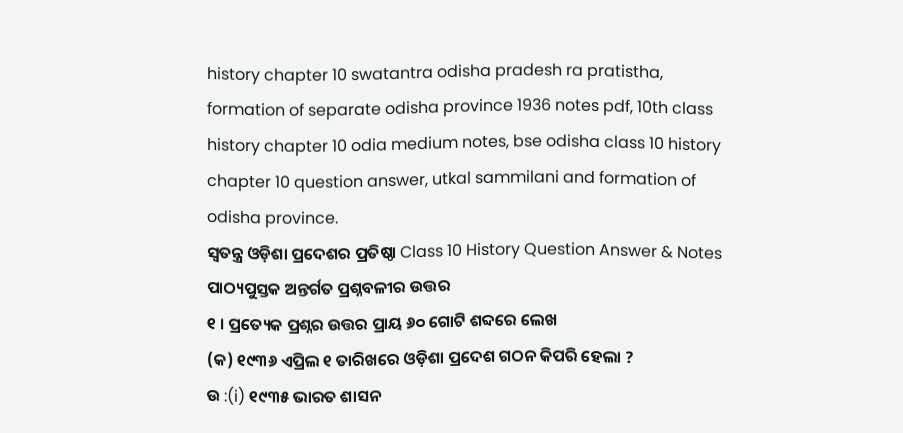history chapter 10 swatantra odisha pradesh ra pratistha, formation of separate odisha province 1936 notes pdf, 10th class history chapter 10 odia medium notes, bse odisha class 10 history chapter 10 question answer, utkal sammilani and formation of odisha province.
ସ୍ଵତନ୍ତ୍ର ଓଡ଼ିଶା ପ୍ରଦେଶର ପ୍ରତିଷ୍ଠା Class 10 History Question Answer & Notes
ପାଠ୍ୟପୁସ୍ତକ ଅନ୍ତର୍ଗତ ପ୍ରଶ୍ନବଳୀର ଉତ୍ତର
୧ । ପ୍ରତ୍ୟେକ ପ୍ରଶ୍ନର ଉତ୍ତର ପ୍ରାୟ ୬୦ ଗୋଟି ଶବ୍ଦରେ ଲେଖ
(କ) ୧୯୩୬ ଏପ୍ରିଲ ୧ ତାରିଖରେ ଓଡ଼ିଶା ପ୍ରଦେଶ ଗଠନ କିପରି ହେଲା ?
ଉ :(i) ୧୯୩୫ ଭାରତ ଶାସନ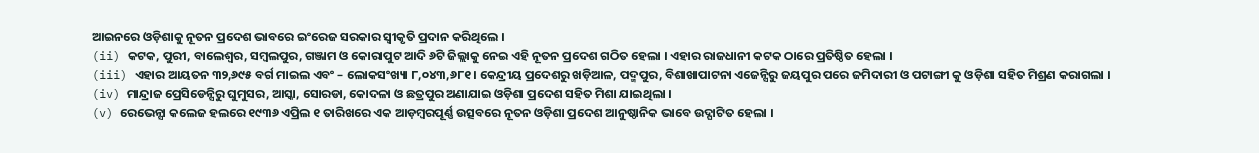ଆଇନରେ ଓଡ଼ିଶାକୁ ନୂତନ ପ୍ରଦେଶ ଭାବରେ ଇଂରେଜ ସରକାର ସ୍ଵୀକୃତି ପ୍ରଦାନ କରିଥିଲେ ।
(ii) କଟକ, ପୁରୀ, ବାଲେଶ୍ଵର, ସମ୍ବଲପୁର, ଗଞ୍ଜାମ ଓ କୋରାପୁଟ ଆଦି ୬ଟି ଜିଲ୍ଲାକୁ ନେଇ ଏହି ନୂତନ ପ୍ରଦେଶ ଗଠିତ ହେଲା । ଏହାର ରାଜଧାନୀ କଟକ ଠାରେ ପ୍ରତିଷ୍ଠିତ ହେଲା ।
(iii) ଏହାର ଆୟତନ ୩୨,୬୯୫ ବର୍ଗ ମାଇଲ ଏବଂ – ଲୋକସଂଖ୍ୟା ୮,୦୪୩,୬୮୧ । କେନ୍ଦ୍ରୀୟ ପ୍ରଦେଶରୁ ଖଡ଼ିଆଳ, ପଦ୍ମପୁର, ବିଶାଖାପାଟନା ଏଜେନ୍ସିରୁ ଜୟପୁର ପରେ ଜମିଦାରୀ ଓ ପଟାଙ୍ଗୀ କୁ ଓଡ଼ିଶା ସହିତ ମିଶ୍ରଣ କରାଗଲା ।
(iv) ମାନ୍ଦ୍ରାଜ ପ୍ରେସିଡେନ୍ସିରୁ ଘୁମୁସର, ଆସ୍କା, ସୋରଡା, କୋଦଳା ଓ ଛତ୍ରପୁର ଅଣାଯାଇ ଓଡ଼ିଶା ପ୍ରଦେଶ ସହିତ ମିଶା ଯାଇଥିଲା ।
(v) ରେଭେନ୍ସା କଲେଜ ହଲରେ ୧୯୩୬ ଏପ୍ରିଲ ୧ ତାରିଖରେ ଏକ ଆଡ଼ମ୍ବରପୂର୍ଣ୍ଣ ଉତ୍ସବରେ ନୂତନ ଓଡ଼ିଶା ପ୍ରଦେଶ ଆନୁଷ୍ଠାନିକ ଭାବେ ଉଦ୍ଘାଟିତ ହେଲା ।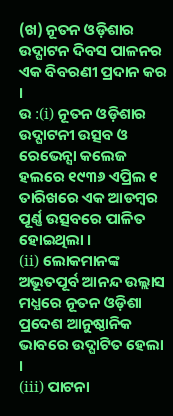(ଖ) ନୂତନ ଓଡ଼ିଶାର ଉଦ୍ଘାଟନ ଦିବସ ପାଳନର ଏକ ବିବରଣୀ ପ୍ରଦାନ କର ।
ଉ :(i) ନୂତନ ଓଡ଼ିଶାର ଉଦ୍ଘାଟନୀ ଉତ୍ସବ ଓ ରେଭେନ୍ସା କଲେଜ ହଲରେ ୧୯୩୬ ଏପ୍ରିଲ ୧ ତାରିଖରେ ଏକ ଆଡମ୍ବର ପୂର୍ଣ୍ଣ ଉତ୍ସବରେ ପାଳିତ ହୋଇଥିଲା ।
(ii) ଲୋକମାନଙ୍କ ଅଭୂତପୂର୍ବ ଆନନ୍ଦ ଉଲ୍ଲାସ ମଧ୍ଯରେ ନୂତନ ଓଡ଼ିଶା ପ୍ରଦେଶ ଆନୁଷ୍ଠାନିକ ଭାବରେ ଉଦ୍ଘାଟିତ ହେଲା ।
(iii) ପାଟନା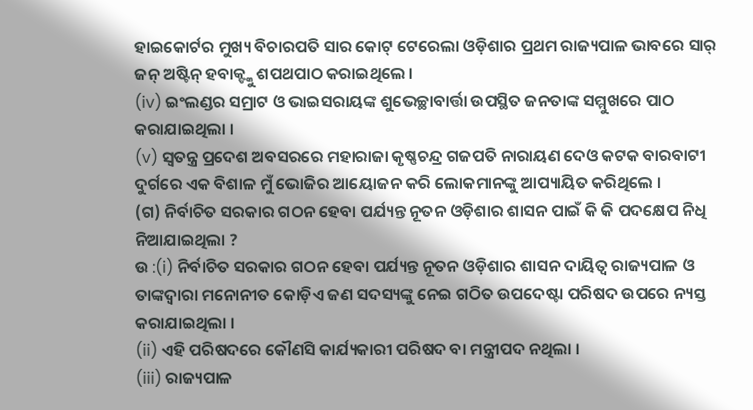ହାଇକୋର୍ଟର ମୁଖ୍ୟ ବିଚାରପତି ସାର କୋଟ୍ ଟେରେଲା ଓଡ଼ିଶାର ପ୍ରଥମ ରାଜ୍ୟପାଳ ଭାବରେ ସାର୍ ଜନ୍ ଅଷ୍ଟିନ୍ ହବାକ୍ଙ୍କୁ ଶପଥପାଠ କରାଇଥିଲେ ।
(iv) ଇଂଲଣ୍ଡର ସମ୍ରାଟ ଓ ଭାଇସରାୟଙ୍କ ଶୁଭେଚ୍ଛାବାର୍ତ୍ତା ଉପସ୍ଥିତ ଜନତାଙ୍କ ସମ୍ମୁଖରେ ପାଠ କରାଯାଇଥିଲା ।
(v) ସ୍ଵତନ୍ତ୍ର ପ୍ରଦେଶ ଅବସରରେ ମହାରାଜା କୃଷ୍ଣଚନ୍ଦ୍ର ଗଜପତି ନାରାୟଣ ଦେଓ କଟକ ବାରବାଟୀ ଦୁର୍ଗରେ ଏକ ବିଶାଳ ମୁଁ ଭୋଜିର ଆୟୋଜନ କରି ଲୋକମାନଙ୍କୁ ଆପ୍ୟାୟିତ କରିଥିଲେ ।
(ଗ) ନିର୍ବାଚିତ ସରକାର ଗଠନ ହେବା ପର୍ଯ୍ୟନ୍ତ ନୂତନ ଓଡ଼ିଶାର ଶାସନ ପାଇଁ କି କି ପଦକ୍ଷେପ ନିଧି ନିଆଯାଇଥିଲା ?
ଉ :(i) ନିର୍ବାଚିତ ସରକାର ଗଠନ ହେବା ପର୍ଯ୍ୟନ୍ତ ନୂତନ ଓଡ଼ିଶାର ଶାସନ ଦାୟିତ୍ଵ ରାଜ୍ୟପାଳ ଓ ତାଙ୍କଦ୍ବାରା ମନୋନୀତ କୋଡ଼ିଏ ଜଣ ସଦସ୍ୟଙ୍କୁ ନେଇ ଗଠିତ ଉପଦେଷ୍ଟା ପରିଷଦ ଉପରେ ନ୍ୟସ୍ତ କରାଯାଇଥିଲା ।
(ii) ଏହି ପରିଷଦରେ କୌଣସି କାର୍ଯ୍ୟକାରୀ ପରିଷଦ ବା ମନ୍ତ୍ରୀପଦ ନଥିଲା ।
(iii) ରାଜ୍ୟପାଳ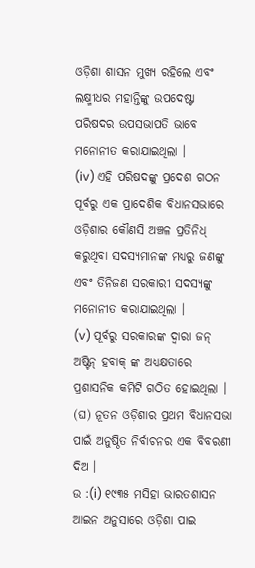ଓଡ଼ିଶା ଶାସନ ମୁଖ୍ୟ ରହିଲେ ଏବଂ ଲକ୍ଷ୍ମୀଧର ମହାନ୍ତିଙ୍କୁ ଉପଦେଷ୍ଟା ପରିଷଦର ଉପସଭାପତି ଭାବେ ମନୋନୀତ କରାଯାଇଥିଲା ।
(iv) ଏହି ପରିଷଦଙ୍କୁ ପ୍ରଦେଶ ଗଠନ ପୂର୍ବରୁ ଏକ ପ୍ରାଦେଶିକ ବିଧାନସଭାରେ ଓଡ଼ିଶାର କୌଣସି ଅଞ୍ଚଳ ପ୍ରତିନିଧ୍ କରୁଥିବା ସଦସ୍ୟମାନଙ୍କ ମଧ୍ୟରୁ ଜଣଙ୍କୁ ଏବଂ ତିନିଜଣ ସରକାରୀ ସଦସ୍ୟଙ୍କୁ ମନୋନୀତ କରାଯାଇଥିଲା ।
(v) ପୂର୍ବରୁ ସରକାରଙ୍କ ଦ୍ବାରା ଜନ୍ ଅଷ୍ଟିନ୍ ହବାକ୍ ଙ୍କ ଅଧ୍ୟକ୍ଷତାରେ ପ୍ରଶାସନିକ କମିଟି ଗଠିତ ହୋଇଥିଲା ।
(ଘ) ନୂତନ ଓଡ଼ିଶାର ପ୍ରଥମ ବିଧାନସଭା ପାଇଁ ଅନୁଷ୍ଠିତ ନିର୍ବାଚନର ଏକ ବିବରଣୀ ଦିଅ ।
ଉ :(i) ୧୯୩୫ ମସିହା ଭାରତଶାସନ ଆଇନ ଅନୁସାରେ ଓଡ଼ିଶା ପାଇ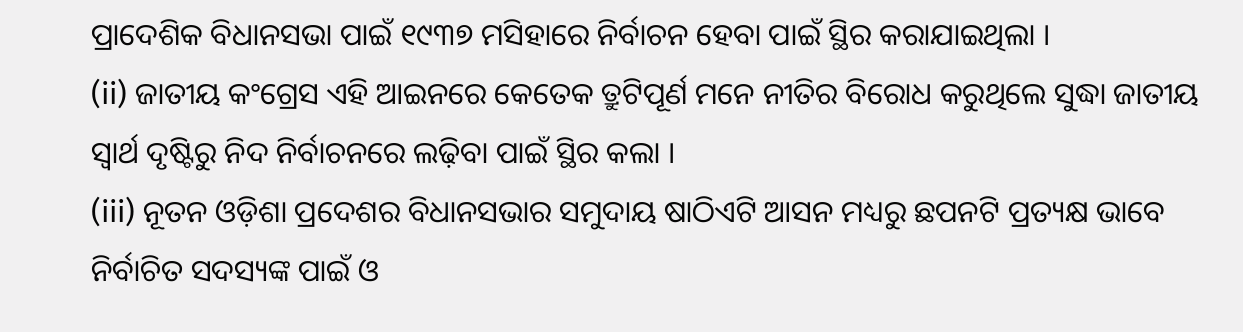ପ୍ରାଦେଶିକ ବିଧାନସଭା ପାଇଁ ୧୯୩୭ ମସିହାରେ ନିର୍ବାଚନ ହେବା ପାଇଁ ସ୍ଥିର କରାଯାଇଥିଲା ।
(ii) ଜାତୀୟ କଂଗ୍ରେସ ଏହି ଆଇନରେ କେତେକ ତ୍ରୁଟିପୂର୍ଣ ମନେ ନୀତିର ବିରୋଧ କରୁଥିଲେ ସୁଦ୍ଧା ଜାତୀୟ ସ୍ଵାର୍ଥ ଦୃଷ୍ଟିରୁ ନିଦ ନିର୍ବାଚନରେ ଲଢ଼ିବା ପାଇଁ ସ୍ଥିର କଲା ।
(iii) ନୂତନ ଓଡ଼ିଶା ପ୍ରଦେଶର ବିଧାନସଭାର ସମୁଦାୟ ଷାଠିଏଟି ଆସନ ମଧ୍ୟରୁ ଛପନଟି ପ୍ରତ୍ୟକ୍ଷ ଭାବେ ନିର୍ବାଚିତ ସଦସ୍ୟଙ୍କ ପାଇଁ ଓ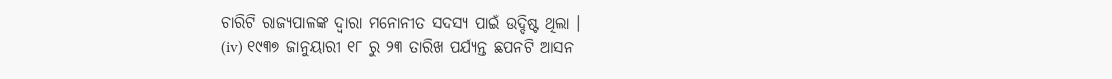ଚାରିଟି ରାଜ୍ୟପାଳଙ୍କ ଦ୍ବାରା ମନୋନୀତ ସଦସ୍ୟ ପାଇଁ ଉଦ୍ଦିଷ୍ଟ ଥିଲା ।
(iv) ୧୯୩୭ ଜାନୁୟାରୀ ୧୮ ରୁ ୨୩ ତାରିଖ ପର୍ଯ୍ୟନ୍ତ ଛପନଟି ଆସନ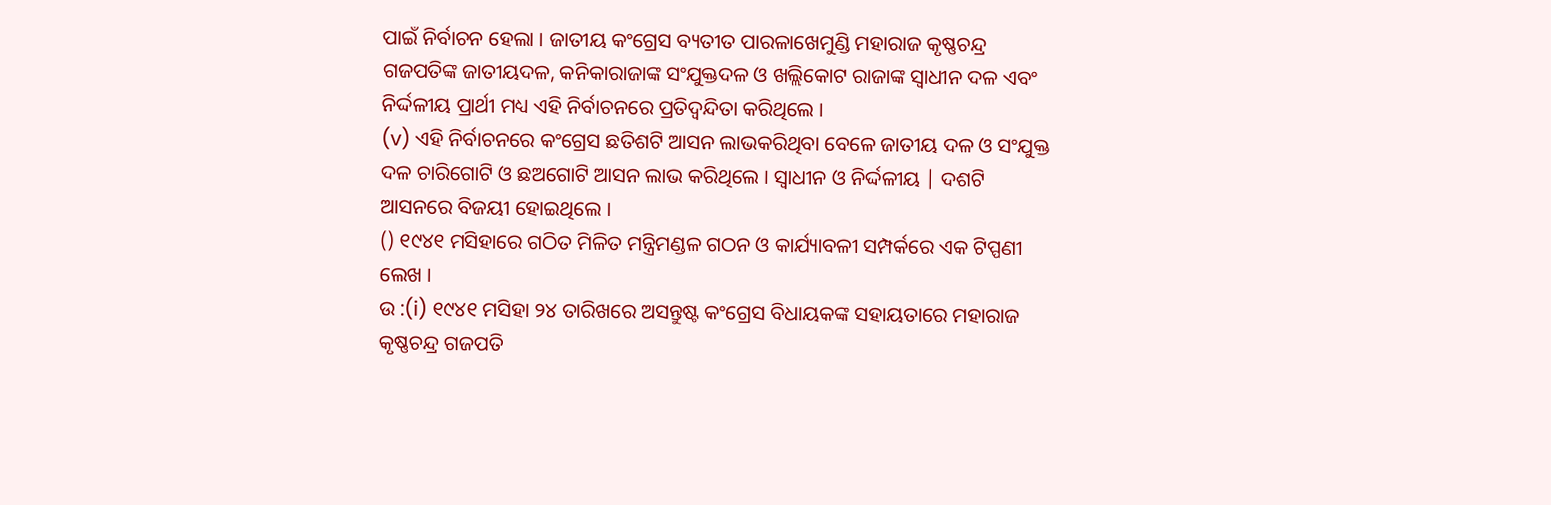ପାଇଁ ନିର୍ବାଚନ ହେଲା । ଜାତୀୟ କଂଗ୍ରେସ ବ୍ୟତୀତ ପାରଳାଖେମୁଣ୍ଡି ମହାରାଜ କୃଷ୍ଣଚନ୍ଦ୍ର ଗଜପତିଙ୍କ ଜାତୀୟଦଳ, କନିକାରାଜାଙ୍କ ସଂଯୁକ୍ତଦଳ ଓ ଖଲ୍ଲିକୋଟ ରାଜାଙ୍କ ସ୍ଵାଧୀନ ଦଳ ଏବଂ ନିର୍ଦ୍ଦଳୀୟ ପ୍ରାର୍ଥୀ ମଧ୍ୟ ଏହି ନିର୍ବାଚନରେ ପ୍ରତିଦ୍ବନ୍ଦିତା କରିଥିଲେ ।
(v) ଏହି ନିର୍ବାଚନରେ କଂଗ୍ରେସ ଛତିଶଟି ଆସନ ଲାଭକରିଥିବା ବେଳେ ଜାତୀୟ ଦଳ ଓ ସଂଯୁକ୍ତ ଦଳ ଚାରିଗୋଟି ଓ ଛଅଗୋଟି ଆସନ ଲାଭ କରିଥିଲେ । ସ୍ଵାଧୀନ ଓ ନିର୍ଦ୍ଦଳୀୟ | ଦଶଟି ଆସନରେ ବିଜୟୀ ହୋଇଥିଲେ ।
() ୧୯୪୧ ମସିହାରେ ଗଠିତ ମିଳିତ ମନ୍ତ୍ରିମଣ୍ଡଳ ଗଠନ ଓ କାର୍ଯ୍ୟାବଳୀ ସମ୍ପର୍କରେ ଏକ ଟିପ୍ପଣୀ ଲେଖ ।
ଉ :(i) ୧୯୪୧ ମସିହା ୨୪ ତାରିଖରେ ଅସନ୍ତୁଷ୍ଟ କଂଗ୍ରେସ ବିଧାୟକଙ୍କ ସହାୟତାରେ ମହାରାଜ କୃଷ୍ଣଚନ୍ଦ୍ର ଗଜପତି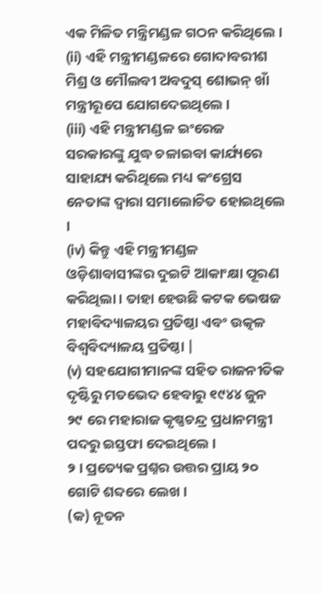ଏକ ମିଳିତ ମନ୍ତ୍ରିମଣ୍ଡଳ ଗଠନ କରିଥିଲେ ।
(ii) ଏହି ମନ୍ତ୍ରୀମଣ୍ଡଳରେ ଗୋଦାବରୀଶ ମିଶ୍ର ଓ ମୌଲବୀ ଅବଦୁସ୍ ଶୋଭନ୍ ଖାଁ ମନ୍ତ୍ରୀରୂପେ ଯୋଗଦେଇଥିଲେ ।
(iii) ଏହି ମନ୍ତ୍ରୀମଣ୍ଡଳ ଇଂରେଜ ସରକାରଙ୍କୁ ଯୁଦ୍ଧ ଚଳାଇବା କାର୍ଯ୍ୟରେ ସାହାଯ୍ୟ କରିଥିଲେ ମଧ୍ୟ କଂଗ୍ରେସ ନେତାଙ୍କ ଦ୍ବାରା ସମାଲୋଚିତ ହୋଇଥିଲେ ।
(iv) କିନ୍ତୁ ଏହି ମନ୍ତ୍ରୀମଣ୍ଡଳ ଓଡ଼ିଶାବାସୀଙ୍କର ଦୁଇଟି ଆକାଂକ୍ଷା ପୂରଣ କରିଥିଲା । ତାହା ହେଉଛି କଟକ ଭେଷଜ ମହାବିଦ୍ୟାଳୟର ପ୍ରତିଷ୍ଠା ଏବଂ ଉତ୍କଳ ବିଶ୍ବବିଦ୍ୟାଳୟ ପ୍ରତିଷ୍ଠା |
(v) ସହଯୋଗୀମାନଙ୍କ ସହିତ ରାଜନୀତିକ ଦୃଷ୍ଟିରୁ ମତଭେଦ ହେବାରୁ ୧୯୪୪ ଜୁନ ୨୯ ରେ ମହାରାଜ କୃଷ୍ଣଚନ୍ଦ୍ର ପ୍ରଧାନମନ୍ତ୍ରୀ ପଦରୁ ଇସ୍ତଫା ଦେଇଥିଲେ ।
୨ । ପ୍ରତ୍ୟେକ ପ୍ରଶ୍ନର ଉତ୍ତର ପ୍ରାୟ ୨୦ ଗୋଟି ଶବ୍ଦରେ ଲେଖ ।
(କ) ନୂତନ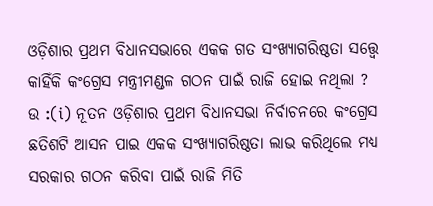ଓଡ଼ିଶାର ପ୍ରଥମ ବିଧାନସଭାରେ ଏକକ ଗତ ସଂଖ୍ୟାଗରିଷ୍ଠତା ସତ୍ତ୍ବେ କାହିଁକି କଂଗ୍ରେସ ମନ୍ତ୍ରୀମଣ୍ଡଳ ଗଠନ ପାଇଁ ରାଜି ହୋଇ ନଥିଲା ?
ଉ :(i) ନୂତନ ଓଡ଼ିଶାର ପ୍ରଥମ ବିଧାନସଭା ନିର୍ବାଚନରେ କଂଗ୍ରେସ ଛତିଶଟି ଆସନ ପାଇ ଏକକ ସଂଖ୍ୟାଗରିଷ୍ଠତା ଲାଭ କରିଥିଲେ ମଧ୍ୟ ସରକାର ଗଠନ କରିବା ପାଇଁ ରାଜି ମିତି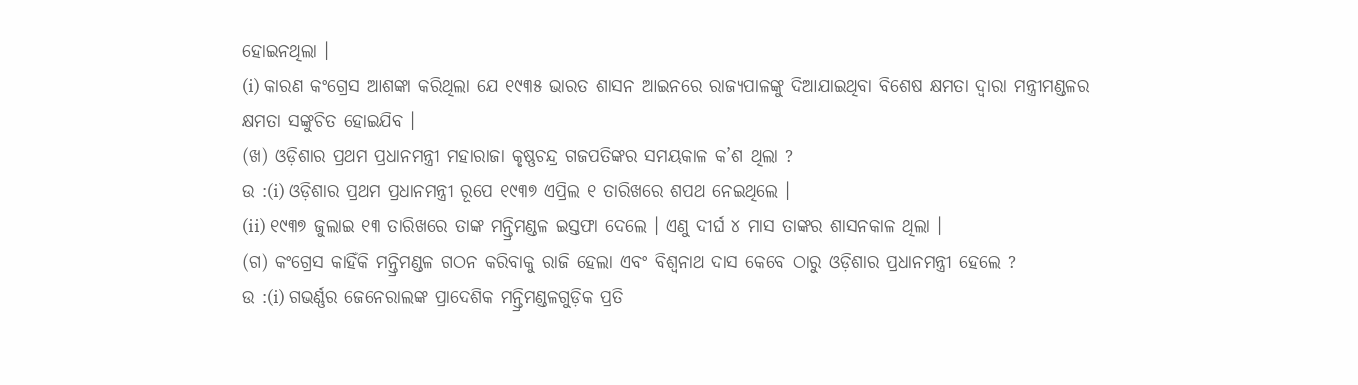ହୋଇନଥିଲା ।
(i) କାରଣ କଂଗ୍ରେସ ଆଶଙ୍କା କରିଥିଲା ଯେ ୧୯୩୫ ଭାରତ ଶାସନ ଆଇନରେ ରାଜ୍ୟପାଳଙ୍କୁ ଦିଆଯାଇଥିବା ବିଶେଷ କ୍ଷମତା ଦ୍ବାରା ମନ୍ତ୍ରୀମଣ୍ଡଳର କ୍ଷମତା ସଙ୍କୁଚିତ ହୋଇଯିବ ।
(ଖ) ଓଡ଼ିଶାର ପ୍ରଥମ ପ୍ରଧାନମନ୍ତ୍ରୀ ମହାରାଜା କୃଷ୍ଣଚନ୍ଦ୍ର ଗଜପତିଙ୍କର ସମୟକାଳ କ’ଶ ଥିଲା ?
ଉ :(i) ଓଡ଼ିଶାର ପ୍ରଥମ ପ୍ରଧାନମନ୍ତ୍ରୀ ରୂପେ ୧୯୩୭ ଏପ୍ରିଲ ୧ ତାରିଖରେ ଶପଥ ନେଇଥିଲେ ।
(ii) ୧୯୩୭ ଜୁଲାଇ ୧୩ ତାରିଖରେ ତାଙ୍କ ମନ୍ତ୍ରିମଣ୍ଡଳ ଇସ୍ତଫା ଦେଲେ । ଏଣୁ ଦୀର୍ଘ ୪ ମାସ ତାଙ୍କର ଶାସନକାଳ ଥିଲା ।
(ଗ) କଂଗ୍ରେସ କାହିଁକି ମନ୍ତ୍ରିମଣ୍ଡଳ ଗଠନ କରିବାକୁ ରାଜି ହେଲା ଏବଂ ବିଶ୍ବନାଥ ଦାସ କେବେ ଠାରୁ ଓଡ଼ିଶାର ପ୍ରଧାନମନ୍ତ୍ରୀ ହେଲେ ?
ଉ :(i) ଗଭର୍ଣ୍ଣର ଜେନେରାଲଙ୍କ ପ୍ରାଦେଶିକ ମନ୍ତ୍ରିମଣ୍ଡଳଗୁଡ଼ିକ ପ୍ରତି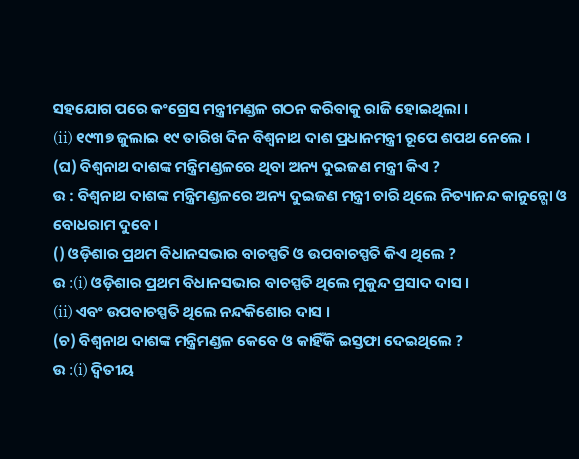ସହଯୋଗ ପରେ କଂଗ୍ରେସ ମନ୍ତ୍ରୀମଣ୍ଡଳ ଗଠନ କରିବାକୁ ରାଜି ହୋଇଥିଲା ।
(ii) ୧୯୩୭ ଜୁଲାଇ ୧୯ ତାରିଖ ଦିନ ବିଶ୍ବନାଥ ଦାଶ ପ୍ରଧାନମନ୍ତ୍ରୀ ରୂପେ ଶପଥ ନେଲେ ।
(ଘ) ବିଶ୍ବନାଥ ଦାଶଙ୍କ ମନ୍ତ୍ରିମଣ୍ଡଳରେ ଥିବା ଅନ୍ୟ ଦୁଇଜଣ ମନ୍ତ୍ରୀ କିଏ ?
ଉ : ବିଶ୍ବନାଥ ଦାଶଙ୍କ ମନ୍ତ୍ରିମଣ୍ଡଳରେ ଅନ୍ୟ ଦୁଇଜଣ ମନ୍ତ୍ରୀ ଚାରି ଥିଲେ ନିତ୍ୟାନନ୍ଦ କାନୁନ୍ଗୋ ଓ ବୋଧରାମ ଦୁବେ ।
() ଓଡ଼ିଶାର ପ୍ରଥମ ବିଧାନସଭାର ବାଚସ୍ପତି ଓ ଉପବାଚସ୍ପତି କିଏ ଥିଲେ ?
ଉ :(i) ଓଡ଼ିଶାର ପ୍ରଥମ ବିଧାନସଭାର ବାଚସ୍ପତି ଥିଲେ ମୁକୁନ୍ଦ ପ୍ରସାଦ ଦାସ ।
(ii) ଏବଂ ଉପବାଚସ୍ପତି ଥିଲେ ନନ୍ଦକିଶୋର ଦାସ ।
(ଚ) ବିଶ୍ବନାଥ ଦାଶଙ୍କ ମନ୍ତ୍ରିମଣ୍ଡଳ କେବେ ଓ କାହିଁକି ଇସ୍ତଫା ଦେଇଥିଲେ ?
ଉ :(i) ଦ୍ବିତୀୟ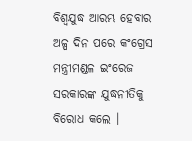ବିଶ୍ବଯୁଦ୍ଧ ଆରମ୍ଭ ହେବାର ଅଳ୍ପ ଦିନ ପରେ କଂଗ୍ରେସ ମନ୍ତ୍ରୀମଣ୍ଡଳ ଇଂରେଜ ସରକାରଙ୍କ ଯୁଦ୍ଧନୀତିକୁ ବିରୋଧ କଲେ ।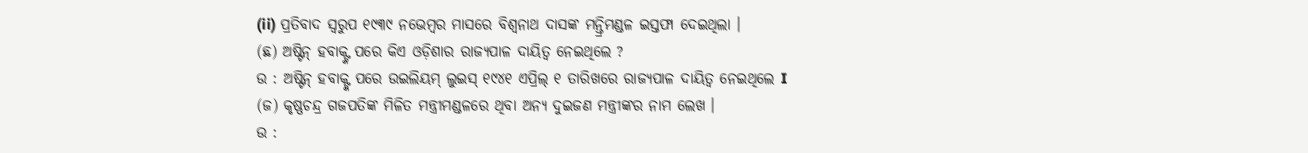(ii) ପ୍ରତିବାଦ ସ୍ୱରୁପ ୧୯୩୯ ନଭେମ୍ବର ମାସରେ ବିଶ୍ଵନାଥ ଦାସଙ୍କ ମନ୍ତ୍ରିମଣ୍ଡଳ ଇସ୍ତଫା ଦେଇଥିଲା ।
(ଛ) ଅଷ୍ଟିନ୍ ହବାକ୍ଙ୍କ ପରେ କିଏ ଓଡ଼ିଶାର ରାଜ୍ୟପାଳ ଦାୟିତ୍ବ ନେଇଥିଲେ ?
ଉ : ଅଷ୍ଟିନ୍ ହବାକ୍ଙ୍କ ପରେ ଉଇଲିୟମ୍ ଲୁଇସ୍ ୧୯୪୧ ଏପ୍ରିଲ୍ ୧ ତାରିଖରେ ରାଜ୍ୟପାଳ ଦାୟିତ୍ବ ନେଇଥିଲେ I
(ଜ) କୃଷ୍ଣଚନ୍ଦ୍ର ଗଜପତିଙ୍କ ମିଳିତ ମନ୍ତ୍ରୀମଣ୍ଡଳରେ ଥିବା ଅନ୍ୟ ଦୁଇଜଣ ମନ୍ତ୍ରୀଙ୍କର ନାମ ଲେଖ ।
ଉ :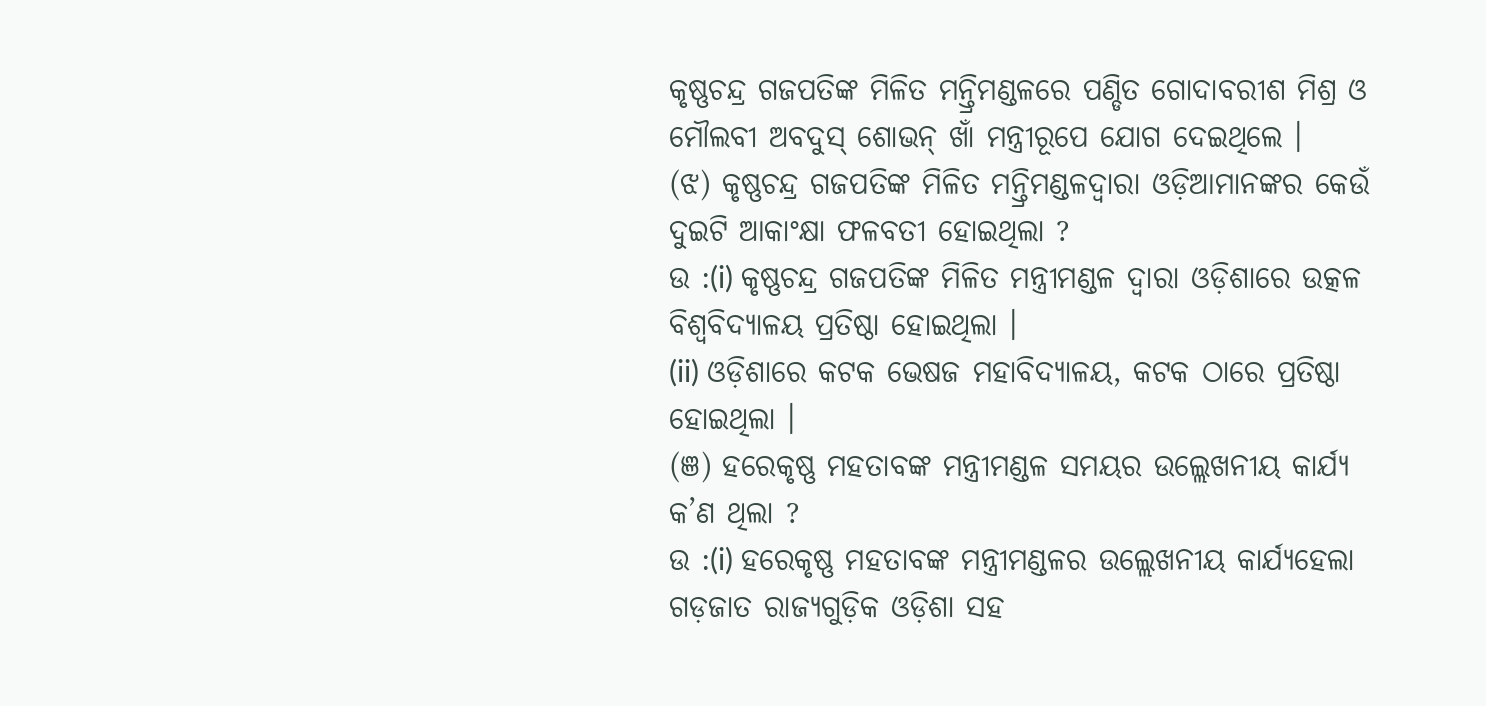କୃଷ୍ଣଚନ୍ଦ୍ର ଗଜପତିଙ୍କ ମିଳିତ ମନ୍ତ୍ରିମଣ୍ଡଳରେ ପଣ୍ଡିତ ଗୋଦାବରୀଶ ମିଶ୍ର ଓ ମୌଲବୀ ଅବଦୁସ୍ ଶୋଭନ୍ ଖାଁ ମନ୍ତ୍ରୀରୂପେ ଯୋଗ ଦେଇଥିଲେ ।
(ଝ) କୃଷ୍ଣଚନ୍ଦ୍ର ଗଜପତିଙ୍କ ମିଳିତ ମନ୍ତ୍ରିମଣ୍ଡଳଦ୍ୱାରା ଓଡ଼ିଆମାନଙ୍କର କେଉଁ ଦୁଇଟି ଆକାଂକ୍ଷା ଫଳବତୀ ହୋଇଥିଲା ?
ଉ :(i) କୃଷ୍ଣଚନ୍ଦ୍ର ଗଜପତିଙ୍କ ମିଳିତ ମନ୍ତ୍ରୀମଣ୍ଡଳ ଦ୍ବାରା ଓଡ଼ିଶାରେ ଉତ୍କଳ ବିଶ୍ବବିଦ୍ୟାଳୟ ପ୍ରତିଷ୍ଠା ହୋଇଥିଲା ।
(ii) ଓଡ଼ିଶାରେ କଟକ ଭେଷଜ ମହାବିଦ୍ୟାଳୟ, କଟକ ଠାରେ ପ୍ରତିଷ୍ଠା ହୋଇଥିଲା ।
(ଞ) ହରେକୃଷ୍ଣ ମହତାବଙ୍କ ମନ୍ତ୍ରୀମଣ୍ଡଳ ସମୟର ଉଲ୍ଲେଖନୀୟ କାର୍ଯ୍ୟ କ’ଣ ଥିଲା ?
ଉ :(i) ହରେକୃଷ୍ଣ ମହତାବଙ୍କ ମନ୍ତ୍ରୀମଣ୍ଡଳର ଉଲ୍ଲେଖନୀୟ କାର୍ଯ୍ୟହେଲା ଗଡ଼ଜାତ ରାଜ୍ୟଗୁଡ଼ିକ ଓଡ଼ିଶା ସହ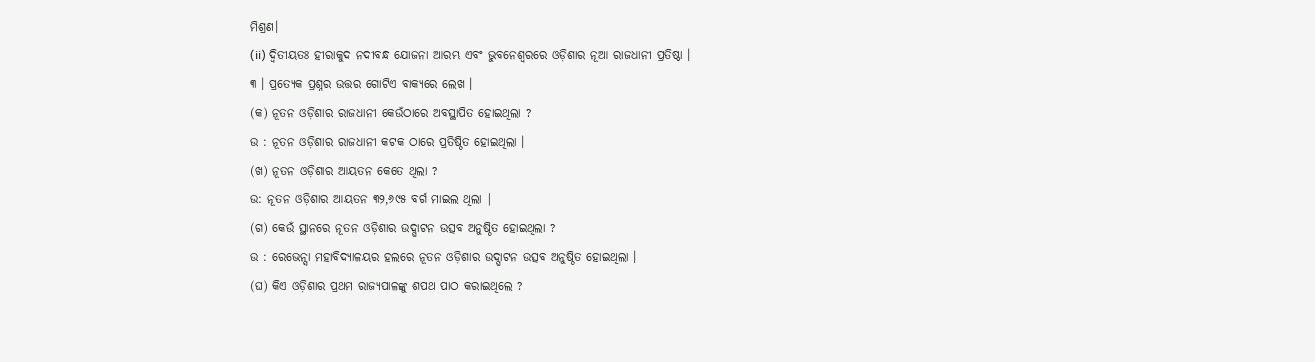ମିଶ୍ରଣ।
(ii) ଦ୍ବିତୀୟତଃ ହୀରାକୁଦ ନଦୀବନ୍ଧ ଯୋଜନା ଆରମ୍ଭ ଏବଂ ଭୁବନେଶ୍ୱରରେ ଓଡ଼ିଶାର ନୂଆ ରାଜଧାନୀ ପ୍ରତିଷ୍ଠା ।
୩ । ପ୍ରତ୍ୟେକ ପ୍ରଶ୍ନର ଉତ୍ତର ଗୋଟିଏ ବାକ୍ୟରେ ଲେଖ ।
(କ) ନୂତନ ଓଡ଼ିଶାର ରାଜଧାନୀ କେଉଁଠାରେ ଅବସ୍ଥାପିତ ହୋଇଥିଲା ?
ଉ : ନୂତନ ଓଡ଼ିଶାର ରାଜଧାନୀ କଟକ ଠାରେ ପ୍ରତିଷ୍ଠିତ ହୋଇଥିଲା ।
(ଖ) ନୂତନ ଓଡ଼ିଶାର ଆୟତନ କେତେ ଥିଲା ?
ଉ: ନୂତନ ଓଡ଼ିଶାର ଆୟତନ ୩୨,୬୯୫ ବର୍ଗ ମାଇଲ ଥିଲା |
(ଗ) କେଉଁ ସ୍ଥାନରେ ନୂତନ ଓଡ଼ିଶାର ଉଦ୍ଘାଟନ ଉତ୍ସବ ଅନୁଷ୍ଠିତ ହୋଇଥିଲା ?
ଉ : ରେଭେନ୍ସା ମହାବିଦ୍ୟାଳୟର ହଲରେ ନୂତନ ଓଡ଼ିଶାର ଉଦ୍ଘାଟନ ଉତ୍ସବ ଅନୁଷ୍ଠିତ ହୋଇଥିଲା ।
(ଘ) କିଏ ଓଡ଼ିଶାର ପ୍ରଥମ ରାଜ୍ୟପାଳଙ୍କୁ ଶପଥ ପାଠ କରାଇଥିଲେ ?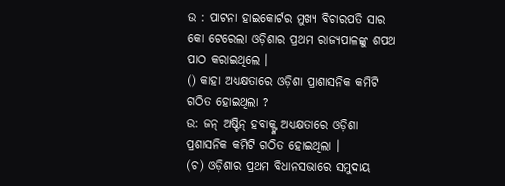ଉ : ପାଟନା ହାଇକୋର୍ଟର ମୁଖ୍ୟ ବିଚାରପତି ସାର କୋ ଟେରେଲା ଓଡ଼ିଶାର ପ୍ରଥମ ରାଜ୍ୟପାଳଙ୍କୁ ଶପଥ ପାଠ କରାଇଥିଲେ ।
() କାହା ଅଧ୍ଯକ୍ଷତାରେ ଓଡ଼ିଶା ପ୍ରାଶାସନିକ କମିଟି ଗଠିତ ହୋଇଥିଲା ?
ଉ: ଜନ୍ ଅଷ୍ଟିନ୍ ହବାକ୍ଙ୍କ ଅଧ୍ୟକ୍ଷତାରେ ଓଡ଼ିଶା ପ୍ରଶାସନିକ କମିଟି ଗଠିତ ହୋଇଥିଲା ।
(ଚ) ଓଡ଼ିଶାର ପ୍ରଥମ ବିଧାନସଭାରେ ସମୁଦାୟ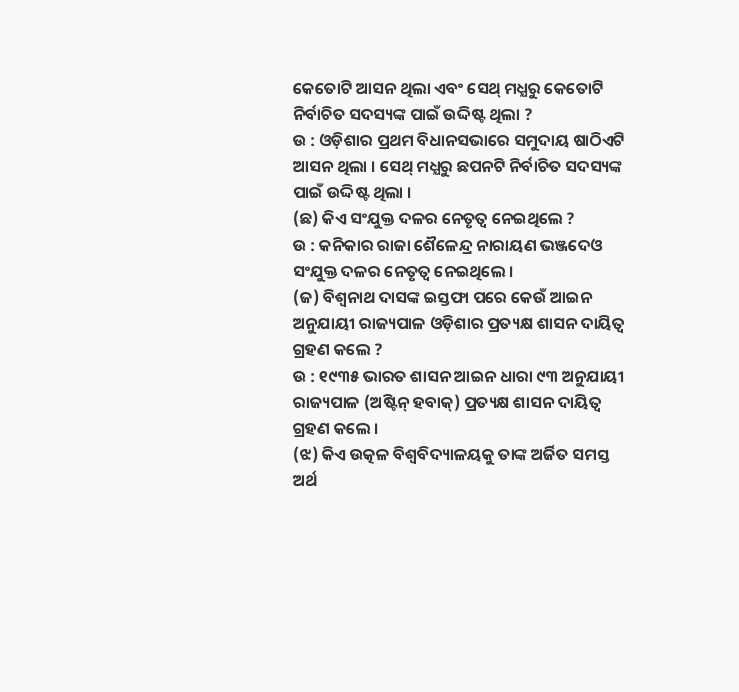କେତୋଟି ଆସନ ଥିଲା ଏବଂ ସେଥ୍ ମଧ୍ଯରୁ କେତୋଟି ନିର୍ବାଚିତ ସଦସ୍ୟଙ୍କ ପାଇଁ ଉଦ୍ଦିଷ୍ଟ ଥିଲା ?
ଉ : ଓଡ଼ିଶାର ପ୍ରଥମ ବିଧାନସଭାରେ ସମୁଦାୟ ଷାଠିଏଟି ଆସନ ଥିଲା । ସେଥ୍ ମଧ୍ଯରୁ ଛପନଟି ନିର୍ବାଚିତ ସଦସ୍ୟଙ୍କ ପାଇଁ ଉଦ୍ଦିଷ୍ଟ ଥିଲା ।
(ଛ) କିଏ ସଂଯୁକ୍ତ ଦଳର ନେତୃତ୍ବ ନେଇଥିଲେ ?
ଉ : କନିକାର ରାଜା ଶୈଳେନ୍ଦ୍ର ନାରାୟଣ ଭଞ୍ଜଦେଓ ସଂଯୁକ୍ତ ଦଳର ନେତୃତ୍ବ ନେଇଥିଲେ ।
(ଜ) ବିଶ୍ବନାଥ ଦାସଙ୍କ ଇସ୍ତଫା ପରେ କେଉଁ ଆଇନ ଅନୁଯାୟୀ ରାଜ୍ୟପାଳ ଓଡ଼ିଶାର ପ୍ରତ୍ୟକ୍ଷ ଶାସନ ଦାୟିତ୍ବ ଗ୍ରହଣ କଲେ ?
ଉ : ୧୯୩୫ ଭାରତ ଶାସନ ଆଇନ ଧାରା ୯୩ ଅନୁଯାୟୀ ରାଜ୍ୟପାଳ (ଅଷ୍ଟିନ୍ ହବାକ୍) ପ୍ରତ୍ୟକ୍ଷ ଶାସନ ଦାୟିତ୍ଵ ଗ୍ରହଣ କଲେ ।
(ଝ) କିଏ ଉତ୍କଳ ବିଶ୍ବବିଦ୍ୟାଳୟକୁ ତାଙ୍କ ଅର୍ଜିତ ସମସ୍ତ ଅର୍ଥ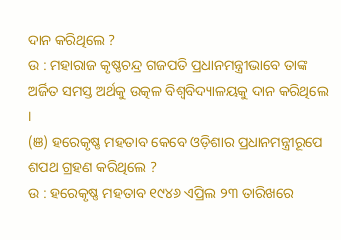ଦାନ କରିଥିଲେ ?
ଉ : ମହାରାଜ କୃଷ୍ଣଚନ୍ଦ୍ର ଗଜପତି ପ୍ରଧାନମନ୍ତ୍ରୀଭାବେ ତାଙ୍କ ଅର୍ଜିତ ସମସ୍ତ ଅର୍ଥକୁ ଉତ୍କଳ ବିଶ୍ବବିଦ୍ୟାଳୟକୁ ଦାନ କରିଥିଲେ ।
(ଞ) ହରେକୃଷ୍ଣ ମହତାବ କେବେ ଓଡ଼ିଶାର ପ୍ରଧାନମନ୍ତ୍ରୀରୂପେ ଶପଥ ଗ୍ରହଣ କରିଥିଲେ ?
ଉ : ହରେକୃଷ୍ଣ ମହତାବ ୧୯୪୬ ଏପ୍ରିଲ ୨୩ ତାରିଖରେ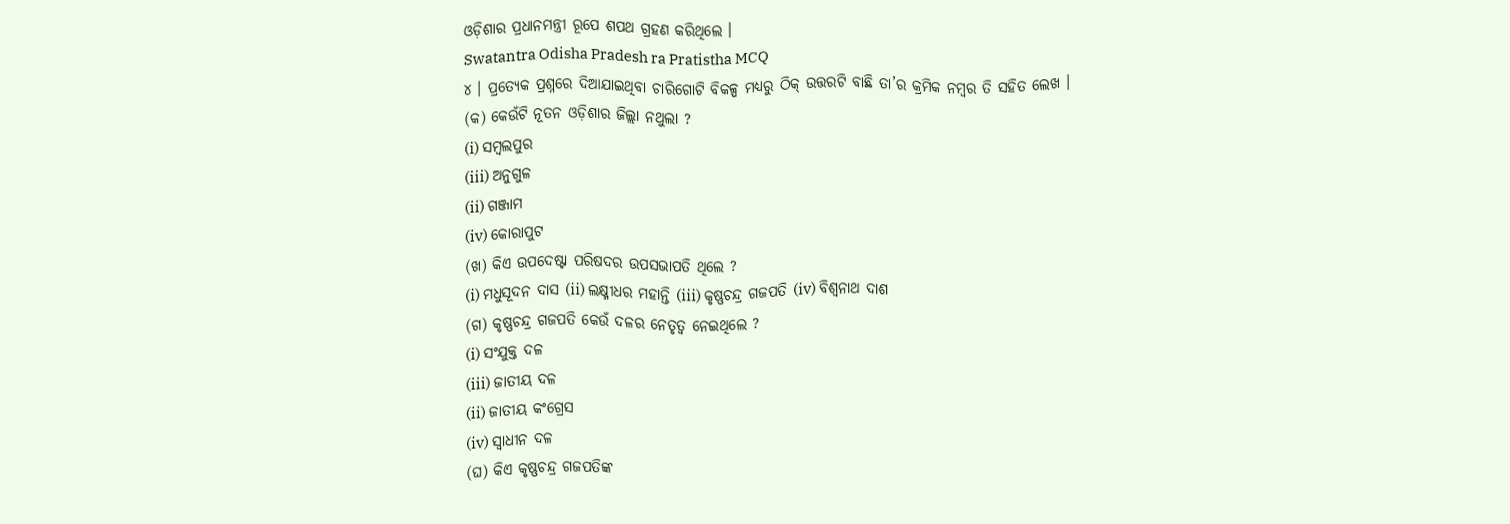ଓଡ଼ିଶାର ପ୍ରଧାନମନ୍ତ୍ରୀ ରୂପେ ଶପଥ ଗ୍ରହଣ କରିଥିଲେ ।
Swatantra Odisha Pradesh ra Pratistha MCQ
୪ । ପ୍ରତ୍ୟେକ ପ୍ରଶ୍ନରେ ଦିଆଯାଇଥିବା ଚାରିଗୋଟି ବିକଳ୍ପ ମଧ୍ୟରୁ ଠିକ୍ ଉତ୍ତରଟି ବାଛି ତା’ର କ୍ରମିକ ନମ୍ବର ତି ସହିତ ଲେଖ ।
(କ) କେଉଁଟି ନୂତନ ଓଡ଼ିଶାର ଜିଲ୍ଲା ନଥୁଲା ?
(i) ସମ୍ବଲପୁର
(iii) ଅନୁଗୁଳ
(ii) ଗଞ୍ଜାମ
(iv) କୋରାପୁଟ
(ଖ) କିଏ ଉପଦେଷ୍ଟା ପରିଷଦର ଉପସଭାପତି ଥିଲେ ?
(i) ମଧୁସୂଦନ ଦାସ (ii) ଲକ୍ଷ୍ମୀଧର ମହାନ୍ତି (iii) କୃଷ୍ଣଚନ୍ଦ୍ର ଗଜପତି (iv) ବିଶ୍ୱନାଥ ଦାଶ
(ଗ) କୃଷ୍ଣଚନ୍ଦ୍ର ଗଜପତି କେଉଁ ଦଳର ନେତୃତ୍ବ ନେଇଥିଲେ ?
(i) ସଂଯୁକ୍ତ ଦଳ
(iii) ଜାତୀୟ ଦଳ
(ii) ଜାତୀୟ କଂଗ୍ରେସ
(iv) ସ୍ଵାଧୀନ ଦଳ
(ଘ) କିଏ କୃଷ୍ଣଚନ୍ଦ୍ର ଗଜପତିଙ୍କ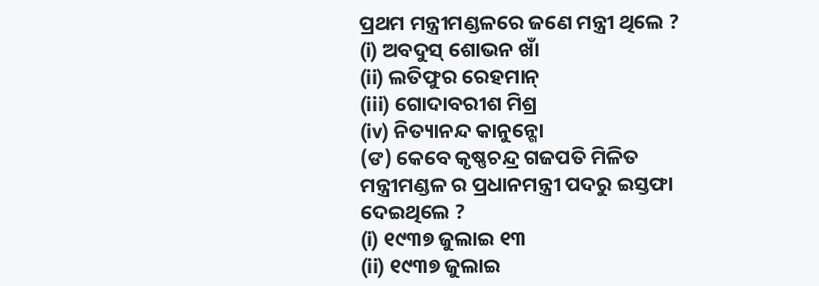ପ୍ରଥମ ମନ୍ତ୍ରୀମଣ୍ଡଳରେ ଜଣେ ମନ୍ତ୍ରୀ ଥିଲେ ?
(i) ଅବଦୁସ୍ ଶୋଭନ ଖାଁ
(ii) ଲତିଫୁର ରେହମାନ୍
(iii) ଗୋଦାବରୀଶ ମିଶ୍ର
(iv) ନିତ୍ୟାନନ୍ଦ କାନୁନ୍ଗୋ
(ଙ) କେବେ କୃଷ୍ଣଚନ୍ଦ୍ର ଗଜପତି ମିଳିତ ମନ୍ତ୍ରୀମଣ୍ଡଳ ର ପ୍ରଧାନମନ୍ତ୍ରୀ ପଦରୁ ଇସ୍ତଫା ଦେଇଥିଲେ ?
(i) ୧୯୩୭ ଜୁଲାଇ ୧୩
(ii) ୧୯୩୭ ଜୁଲାଇ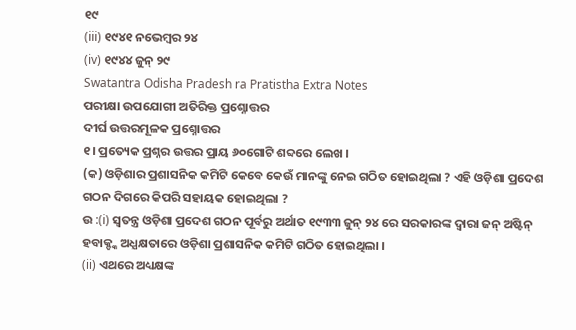୧୯
(iii) ୧୯୪୧ ନଭେମ୍ବର ୨୪
(iv) ୧୯୪୪ ଜୁନ୍ ୨୯
Swatantra Odisha Pradesh ra Pratistha Extra Notes
ପରୀକ୍ଷା ଉପଯୋଗୀ ଅତିରିକ୍ତ ପ୍ରଶ୍ନୋତ୍ତର
ଦୀର୍ଘ ଉତ୍ତରମୂଳକ ପ୍ରଶ୍ନୋତ୍ତର
୧। ପ୍ରତ୍ୟେକ ପ୍ରଶ୍ନର ଉତ୍ତର ପ୍ରାୟ ୬୦ଗୋଟି ଶବ୍ଦରେ ଲେଖ ।
(କ) ଓଡ଼ିଶାର ପ୍ରଶାସନିକ କମିଟି କେବେ କେଉଁ ମାନଙ୍କୁ ନେଇ ଗଠିତ ହୋଇଥିଲା ? ଏହି ଓଡ଼ିଶା ପ୍ରଦେଶ ଗଠନ ଦିଗରେ କିପରି ସହାୟକ ହୋଇଥିଲା ?
ଉ :(i) ସ୍ଵତନ୍ତ୍ର ଓଡ଼ିଶା ପ୍ରଦେଶ ଗଠନ ପୂର୍ବରୁ ଅର୍ଥାତ ୧୯୩୩ ଜୁନ୍ ୨୪ ରେ ସରକାରଙ୍କ ଦ୍ବାରା ଜନ୍ ଅଷ୍ଟିନ୍ ହବାକ୍ଙ୍କ ଅଧ୍ଯକ୍ଷତାରେ ଓଡ଼ିଶା ପ୍ରଶାସନିକ କମିଟି ଗଠିତ ହୋଇଥିଲା ।
(ii) ଏଥରେ ଅଧ୍ୟକ୍ଷଙ୍କ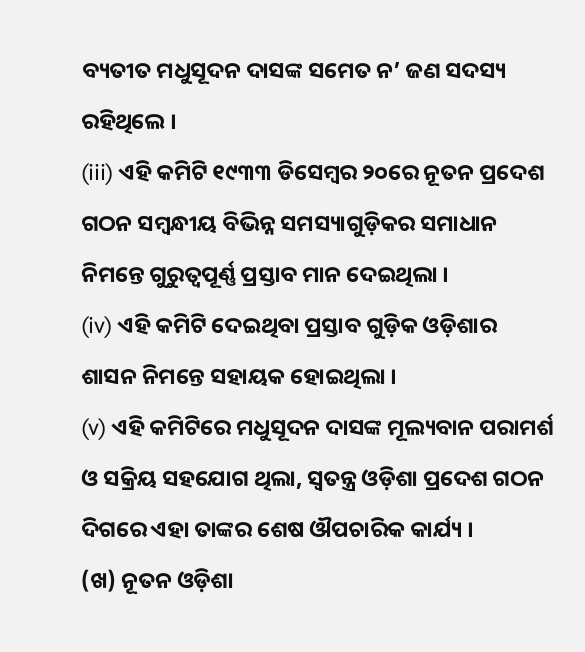ବ୍ୟତୀତ ମଧୁସୂଦନ ଦାସଙ୍କ ସମେତ ନ’ ଜଣ ସଦସ୍ୟ ରହିଥିଲେ ।
(iii) ଏହି କମିଟି ୧୯୩୩ ଡିସେମ୍ବର ୨୦ରେ ନୂତନ ପ୍ରଦେଶ ଗଠନ ସମ୍ବନ୍ଧୀୟ ବିଭିନ୍ନ ସମସ୍ୟାଗୁଡ଼ିକର ସମାଧାନ ନିମନ୍ତେ ଗୁରୁତ୍ବପୂର୍ଣ୍ଣ ପ୍ରସ୍ତାବ ମାନ ଦେଇଥିଲା ।
(iv) ଏହି କମିଟି ଦେଇଥିବା ପ୍ରସ୍ତାବ ଗୁଡ଼ିକ ଓଡ଼ିଶାର ଶାସନ ନିମନ୍ତେ ସହାୟକ ହୋଇଥିଲା ।
(v) ଏହି କମିଟିରେ ମଧୁସୂଦନ ଦାସଙ୍କ ମୂଲ୍ୟବାନ ପରାମର୍ଶ ଓ ସକ୍ରିୟ ସହଯୋଗ ଥିଲା, ସ୍ୱତନ୍ତ୍ର ଓଡ଼ିଶା ପ୍ରଦେଶ ଗଠନ ଦିଗରେ ଏହା ତାଙ୍କର ଶେଷ ଔପଚାରିକ କାର୍ଯ୍ୟ ।
(ଖ) ନୂତନ ଓଡ଼ିଶା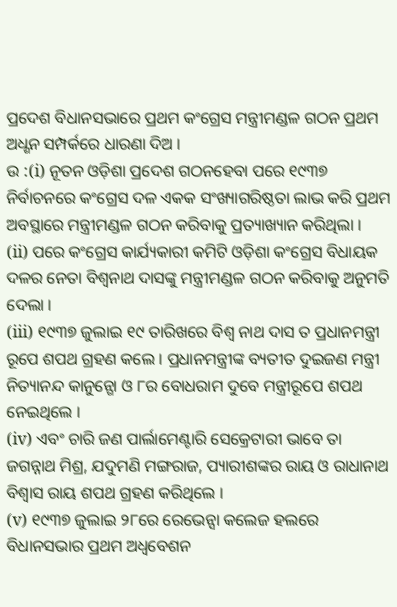ପ୍ରଦେଶ ବିଧାନସଭାରେ ପ୍ରଥମ କଂଗ୍ରେସ ମନ୍ତ୍ରୀମଣ୍ଡଳ ଗଠନ ପ୍ରଥମ ଅଧ୍ଶନ ସମ୍ପର୍କରେ ଧାରଣା ଦିଅ ।
ଉ :(i) ନୂତନ ଓଡ଼ିଶା ପ୍ରଦେଶ ଗଠନହେବା ପରେ ୧୯୩୭ ନିର୍ବାଚନରେ କଂଗ୍ରେସ ଦଳ ଏକକ ସଂଖ୍ୟାଗରିଷ୍ଠତା ଲାଭ କରି ପ୍ରଥମ ଅବସ୍ଥାରେ ମନ୍ତ୍ରୀମଣ୍ଡଳ ଗଠନ କରିବାକୁ ପ୍ରତ୍ୟାଖ୍ୟାନ କରିଥିଲା ।
(ii) ପରେ କଂଗ୍ରେସ କାର୍ଯ୍ୟକାରୀ କମିଟି ଓଡ଼ିଶା କଂଗ୍ରେସ ବିଧାୟକ ଦଳର ନେତା ବିଶ୍ବନାଥ ଦାସଙ୍କୁ ମନ୍ତ୍ରୀମଣ୍ଡଳ ଗଠନ କରିବାକୁ ଅନୁମତି ଦେଲା ।
(iii) ୧୯୩୭ ଜୁଲାଇ ୧୯ ତାରିଖରେ ବିଶ୍ଵ ନାଥ ଦାସ ତ ପ୍ରଧାନମନ୍ତ୍ରୀ ରୂପେ ଶପଥ ଗ୍ରହଣ କଲେ । ପ୍ରଧାନମନ୍ତ୍ରୀଙ୍କ ବ୍ୟତୀତ ଦୁଇଜଣ ମନ୍ତ୍ରୀ ନିତ୍ୟାନନ୍ଦ କାନୁନ୍ଗୋ ଓ ୮ର ବୋଧରାମ ଦୁବେ ମନ୍ତ୍ରୀରୂପେ ଶପଥ ନେଇଥିଲେ ।
(iv) ଏବଂ ଚାରି ଜଣ ପାର୍ଲାମେଣ୍ଟାରି ସେକ୍ରେଟାରୀ ଭାବେ ତା ଜଗନ୍ନାଥ ମିଶ୍ର, ଯଦୁମଣି ମଙ୍ଗରାଜ, ପ୍ୟାରୀଶଙ୍କର ରାୟ ଓ ରାଧାନାଥ ବିଶ୍ବାସ ରାୟ ଶପଥ ଗ୍ରହଣ କରିଥିଲେ ।
(v) ୧୯୩୭ ଜୁଲାଇ ୨୮ରେ ରେଭେନ୍ସା କଲେଜ ହଲରେ ବିଧାନସଭାର ପ୍ରଥମ ଅଧ୍ଵବେଶନ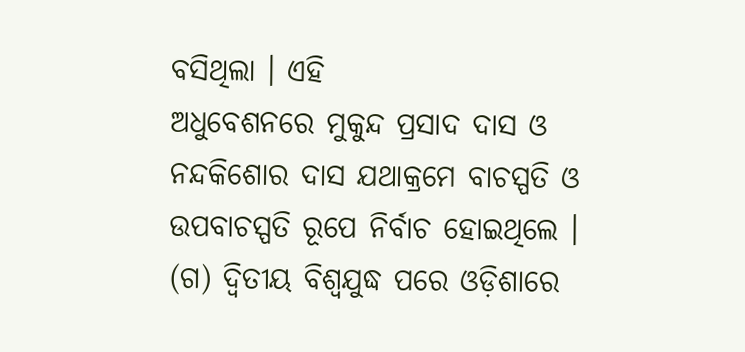ବସିଥିଲା । ଏହି
ଅଧୁବେଶନରେ ମୁକୁନ୍ଦ ପ୍ରସାଦ ଦାସ ଓ ନନ୍ଦକିଶୋର ଦାସ ଯଥାକ୍ରମେ ବାଚସ୍ପତି ଓ ଉପବାଚସ୍ପତି ରୂପେ ନିର୍ବାଚ ହୋଇଥିଲେ ।
(ଗ) ଦ୍ବିତୀୟ ବିଶ୍ୱଯୁଦ୍ଧ ପରେ ଓଡ଼ିଶାରେ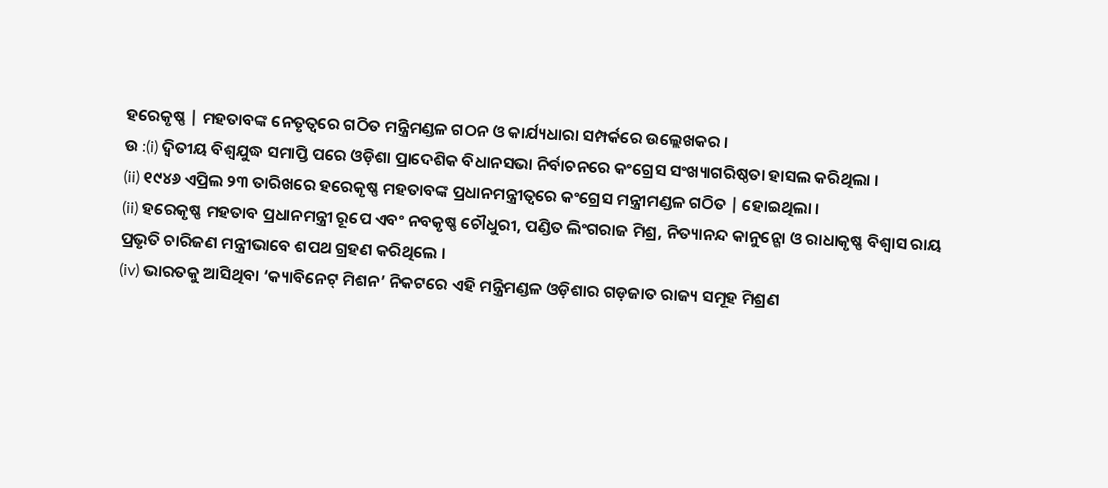ହରେକୃଷ୍ଣ | ମହତାବଙ୍କ ନେତୃତ୍ବରେ ଗଠିତ ମନ୍ତ୍ରିମଣ୍ଡଳ ଗଠନ ଓ କାର୍ଯ୍ୟଧାରା ସମ୍ପର୍କରେ ଉଲ୍ଲେଖକର ।
ଉ :(i) ଦ୍ବିତୀୟ ବିଶ୍ୱଯୁଦ୍ଧ ସମାପ୍ତି ପରେ ଓଡ଼ିଶା ପ୍ରାଦେଶିକ ବିଧାନସଭା ନିର୍ବାଚନରେ କଂଗ୍ରେସ ସଂଖ୍ୟାଗରିଷ୍ଠତା ହାସଲ କରିଥିଲା ।
(ii) ୧୯୪୬ ଏପ୍ରିଲ ୨୩ ତାରିଖରେ ହରେକୃଷ୍ଣ ମହତାବଙ୍କ ପ୍ରଧାନମନ୍ତ୍ରୀତ୍ବରେ କଂଗ୍ରେସ ମନ୍ତ୍ରୀମଣ୍ଡଳ ଗଠିତ | ହୋଇଥିଲା ।
(ii) ହରେକୃଷ୍ଣ ମହତାବ ପ୍ରଧାନମନ୍ତ୍ରୀ ରୂପେ ଏବଂ ନବକୃଷ୍ଣ ଚୌଧୁରୀ, ପଣ୍ଡିତ ଲିଂଗରାଜ ମିଶ୍ର, ନିତ୍ୟାନନ୍ଦ କାନୁନ୍ଗୋ ଓ ରାଧାକୃଷ୍ଣ ବିଶ୍ବାସ ରାୟ ପ୍ରଭୃତି ଚାରିଜଣ ମନ୍ତ୍ରୀଭାବେ ଶପଥ ଗ୍ରହଣ କରିଥିଲେ ।
(iv) ଭାରତକୁ ଆସିଥିବା ‘କ୍ୟାବିନେଟ୍ ମିଶନ’ ନିକଟରେ ଏହି ମନ୍ତ୍ରିମଣ୍ଡଳ ଓଡ଼ିଶାର ଗଡ଼ଜାତ ରାଜ୍ୟ ସମୂହ ମିଶ୍ରଣ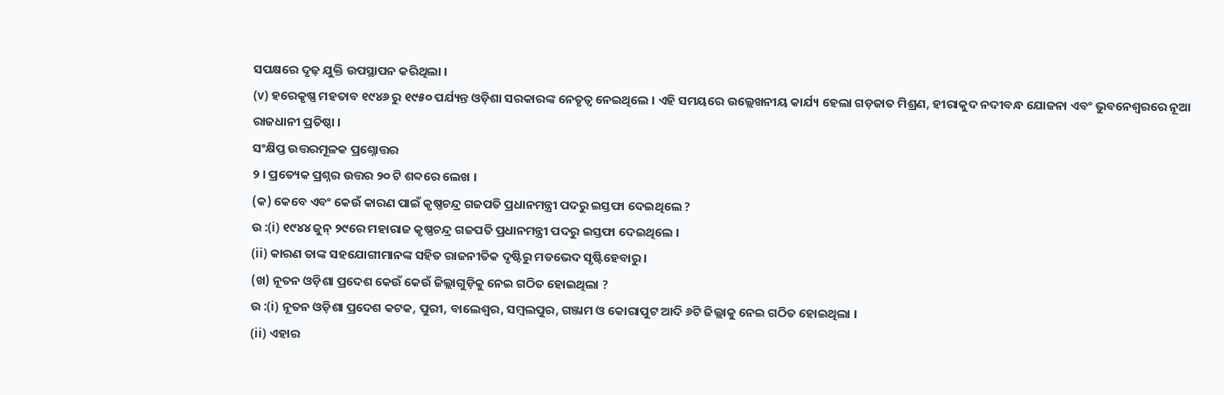ସପକ୍ଷରେ ଦୃଢ଼ ଯୁକ୍ତି ଉପସ୍ଥାପନ କରିଥିଲା ।
(v) ହରେକୃଷ୍ଣ ମହତାବ ୧୯୪୬ ରୁ ୧୯୫୦ ପର୍ଯ୍ୟନ୍ତ ଓଡ଼ିଶା ସରକାରଙ୍କ ନେତୃତ୍ଵ ନେଇଥିଲେ । ଏହି ସମୟରେ ଉଲ୍ଲେଖନୀୟ କାର୍ଯ୍ୟ ହେଲା ଗଡ଼ଜାତ ମିଶ୍ରଣ, ହୀରାକୁଦ ନଦୀବନ୍ଧ ଯୋଜନା ଏବଂ ଭୁବନେଶ୍ଵରରେ ନୂଆ ରାଜଧାନୀ ପ୍ରତିଷ୍ଠା ।
ସଂକ୍ଷିପ୍ତ ଉତ୍ତରମୂଳକ ପ୍ରଶ୍ନୋତ୍ତର
୨ । ପ୍ରତ୍ୟେକ ପ୍ରଶ୍ନର ଉତ୍ତର ୨୦ ଟି ଶବ୍ଦରେ ଲେଖ ।
(କ) କେବେ ଏବଂ କେଉଁ କାରଣ ପାଇଁ କୃଷ୍ଣଚନ୍ଦ୍ର ଗଜପତି ପ୍ରଧାନମନ୍ତ୍ରୀ ପଦରୁ ଇସ୍ତଫା ଦେଇଥିଲେ ?
ଉ :(i) ୧୯୪୪ ଜୁନ୍ ୨୯ରେ ମହାରାଜ କୃଷ୍ଣଚନ୍ଦ୍ର ଗଜପତି ପ୍ରଧାନମନ୍ତ୍ରୀ ପଦରୁ ଇସ୍ତଫା ଦେଇଥିଲେ ।
(ii) କାରଣ ତାଙ୍କ ସହଯୋଗୀମାନଙ୍କ ସହିତ ରାଜନୀତିକ ଦୃଷ୍ଟିରୁ ମତଭେଦ ସୃଷ୍ଟିହେବାରୁ ।
(ଖ) ନୂତନ ଓଡ଼ିଶା ପ୍ରଦେଶ କେଉଁ କେଉଁ ଜିଲ୍ଲାଗୁଡ଼ିକୁ ନେଇ ଗଠିତ ହୋଇଥିଲା ?
ଉ :(i) ନୂତନ ଓଡ଼ିଶା ପ୍ରଦେଶ କଟକ, ପୁରୀ, ବାଲେଶ୍ଵର, ସମ୍ବଲପୁର, ଗଞ୍ଜାମ ଓ କୋରାପୁଟ ଆଦି ୬ଟି ଜିଲ୍ଲାକୁ ନେଇ ଗଠିତ ହୋଇଥିଲା ।
(ii) ଏହାର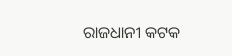ରାଜଧାନୀ କଟକ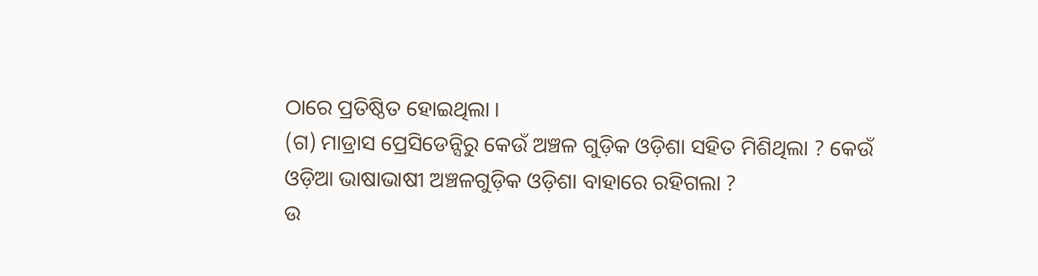ଠାରେ ପ୍ରତିଷ୍ଠିତ ହୋଇଥିଲା ।
(ଗ) ମାଡ୍ରାସ ପ୍ରେସିଡେନ୍ସିରୁ କେଉଁ ଅଞ୍ଚଳ ଗୁଡ଼ିକ ଓଡ଼ିଶା ସହିତ ମିଶିଥିଲା ? କେଉଁ ଓଡ଼ିଆ ଭାଷାଭାଷୀ ଅଞ୍ଚଳଗୁଡ଼ିକ ଓଡ଼ିଶା ବାହାରେ ରହିଗଲା ?
ଉ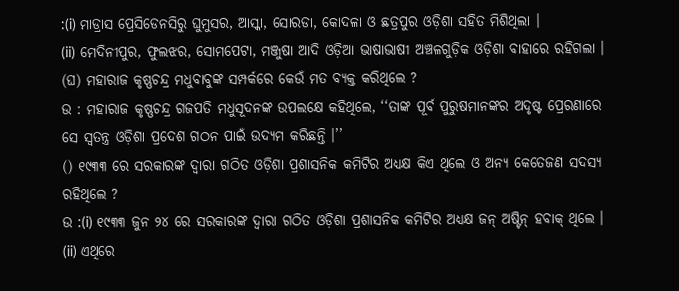:(i) ମାଡ୍ରାସ ପ୍ରେସିଡେନସିରୁ ଘୁମୁସର, ଆସ୍କା, ସୋରଡା, କୋଦଳା ଓ ଛତ୍ରପୁର ଓଡ଼ିଶା ସହିତ ମିଶିଥିଲା ।
(ii) ମେଦିନୀପୁର, ଫୁଲଝର, ସୋମପେଟା, ମଞ୍ଜୁଷା ଆଦି ଓଡ଼ିଆ ଭାଷାଭାଷୀ ଅଞ୍ଚଳଗୁଡ଼ିକ ଓଡ଼ିଶା ବାହାରେ ରହିଗଲା ।
(ଘ) ମହାରାଜ କୃଷ୍ଣଚନ୍ଦ୍ର ମଧୁବାବୁଙ୍କ ସମ୍ପର୍କରେ କେଉଁ ମତ ବ୍ୟକ୍ତ କରିଥିଲେ ?
ଉ : ମହାରାଜ କୃଷ୍ଣଚନ୍ଦ୍ର ଗଜପତି ମଧୁସୂଦନଙ୍କ ଉପଲକ୍ଷେ କହିଥିଲେ, ‘‘ତାଙ୍କ ପୂର୍ବ ପୁରୁଷମାନଙ୍କର ଅଦୃଷ୍ଟ ପ୍ରେରଣାରେ ସେ ସ୍ଵତନ୍ତ୍ର ଓଡ଼ିଶା ପ୍ରଦେଶ ଗଠନ ପାଇଁ ଉଦ୍ୟମ କରିଛନ୍ତି ।’’
() ୧୯୩୩ ରେ ସରକାରଙ୍କ ଦ୍ବାରା ଗଠିତ ଓଡ଼ିଶା ପ୍ରଶାସନିକ କମିଟିର ଅଧ୍ୟକ୍ଷ କିଏ ଥିଲେ ଓ ଅନ୍ୟ କେତେଜଣ ସଦସ୍ୟ ରହିଥିଲେ ?
ଉ :(i) ୧୯୩୩ ଜୁନ ୨୪ ରେ ସରକାରଙ୍କ ଦ୍ବାରା ଗଠିତ ଓଡ଼ିଶା ପ୍ରଶାସନିକ କମିଟିର ଅଧ୍ୟକ୍ଷ ଜନ୍ ଅଷ୍ଟିନ୍ ହବାକ୍ ଥିଲେ ।
(ii) ଏଥିରେ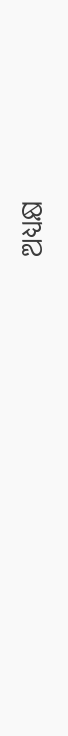ଅଧ୍ୟକ୍ଷ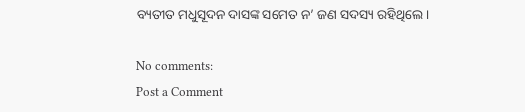ବ୍ୟତୀତ ମଧୁସୂଦନ ଦାସଙ୍କ ସମେତ ନ’ ଜଣ ସଦସ୍ୟ ରହିଥିଲେ ।

No comments:
Post a Comment